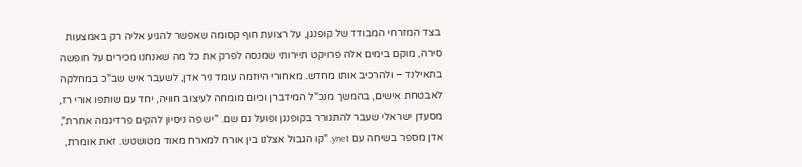בצד המזרחי המבודד של קופנגן, על רצועת חוף קסומה שאפשר להגיע אליה רק באמצעות סירה, מוקם בימים אלה פרויקט תיירותי שמנסה לפרק את כל מה שאנחנו מכירים על חופשה בתאילנד – ולהרכיב אותו מחדש. מאחורי היוזמה עומד ניר אדן, לשעבר איש שב"כ במחלקה לאבטחת אישים, בהמשך מנכ"ל המידברן וכיום מומחה לעיצוב חוויה, יחד עם שותפו אורי רז, מסעדן ישראלי שעבר להתגורר בקופנגן ופועל גם שם. "יש פה ניסיון להקים פרדיגמה אחרת", אדן מספר בשיחה עם ynet. "קו הגבול אצלנו בין אורח למארח מאוד מטושטש. זאת אומרת,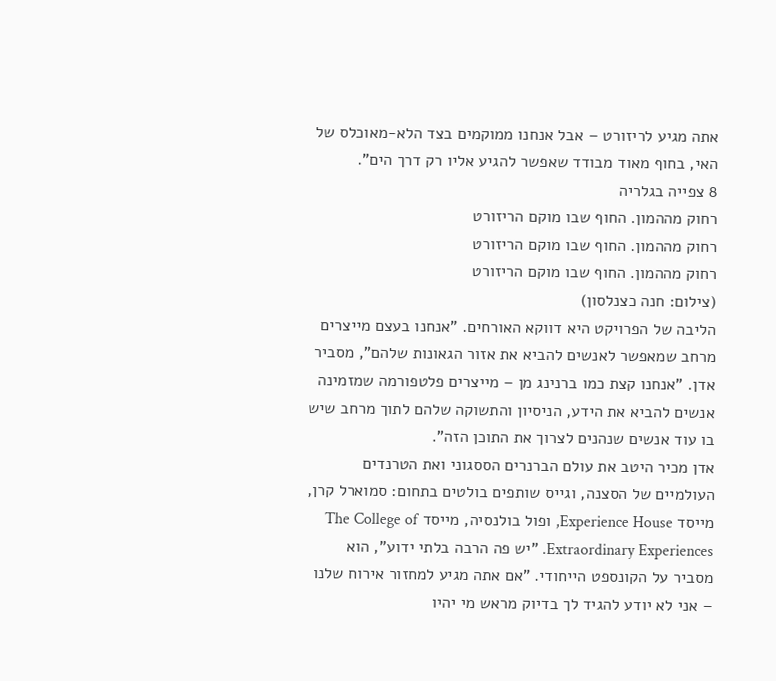אתה מגיע לריזורט – אבל אנחנו ממוקמים בצד הלא-מאוכלס של האי, בחוף מאוד מבודד שאפשר להגיע אליו רק דרך הים".
8 צפייה בגלריה
רחוק מההמון. החוף שבו מוקם הריזורט
רחוק מההמון. החוף שבו מוקם הריזורט
רחוק מההמון. החוף שבו מוקם הריזורט
(צילום: חנה כצנלסון)
הליבה של הפרויקט היא דווקא האורחים. "אנחנו בעצם מייצרים מרחב שמאפשר לאנשים להביא את אזור הגאונות שלהם", מסביר אדן. "אנחנו קצת כמו ברנינג מן – מייצרים פלטפורמה שמזמינה אנשים להביא את הידע, הניסיון והתשוקה שלהם לתוך מרחב שיש בו עוד אנשים שנהנים לצרוך את התוכן הזה".
אדן מכיר היטב את עולם הברנרים הססגוני ואת הטרנדים העולמיים של הסצנה, וגייס שותפים בולטים בתחום: סמוארל קרן, מייסד Experience House, ופול בולנסיה, מייסד The College of Extraordinary Experiences. "יש פה הרבה בלתי ידוע", הוא מסביר על הקונספט הייחודי. "אם אתה מגיע למחזור אירוח שלנו – אני לא יודע להגיד לך בדיוק מראש מי יהיו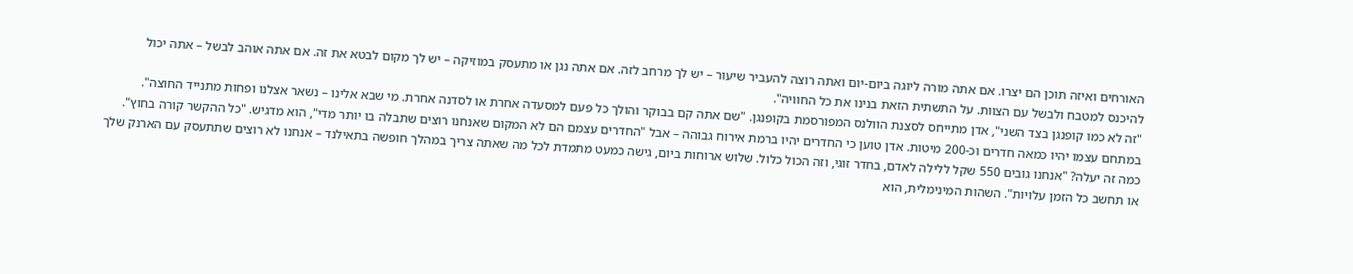האורחים ואיזה תוכן הם יצרו. אם אתה מורה ליוגה ביום-יום ואתה רוצה להעביר שיעור – יש לך מרחב לזה. אם אתה נגן או מתעסק במוזיקה – יש לך מקום לבטא את זה. אם אתה אוהב לבשל – אתה יכול להיכנס למטבח ולבשל עם הצוות. על התשתית הזאת בנינו את כל החוויה".
"זה לא כמו קופנגן בצד השני", אדן מתייחס לסצנת הוולנס המפורסמת בקופנגן. "שם אתה קם בבוקר והולך כל פעם למסעדה אחרת או לסדנה אחרת. מי שבא אלינו – נשאר אצלנו ופחות מתנייד החוצה". במתחם עצמו יהיו כמאה חדרים וכ-200 מיטות. אדן טוען כי החדרים יהיו ברמת אירוח גבוהה – אבל "החדרים עצמם הם לא המקום שאנחנו רוצים שתבלה בו יותר מדי", הוא מדגיש. "כל ההקשר קורה בחוץ".
כמה זה יעלה? "אנחנו גובים 550 שקל ללילה לאדם, בחדר זוגי, וזה הכול כלול. שלוש ארוחות ביום, גישה כמעט מתמדת לכל מה שאתה צריך במהלך חופשה בתאילנד – אנחנו לא רוצים שתתעסק עם הארנק שלך או תחשב כל הזמן עלויות". השהות המינימלית, הוא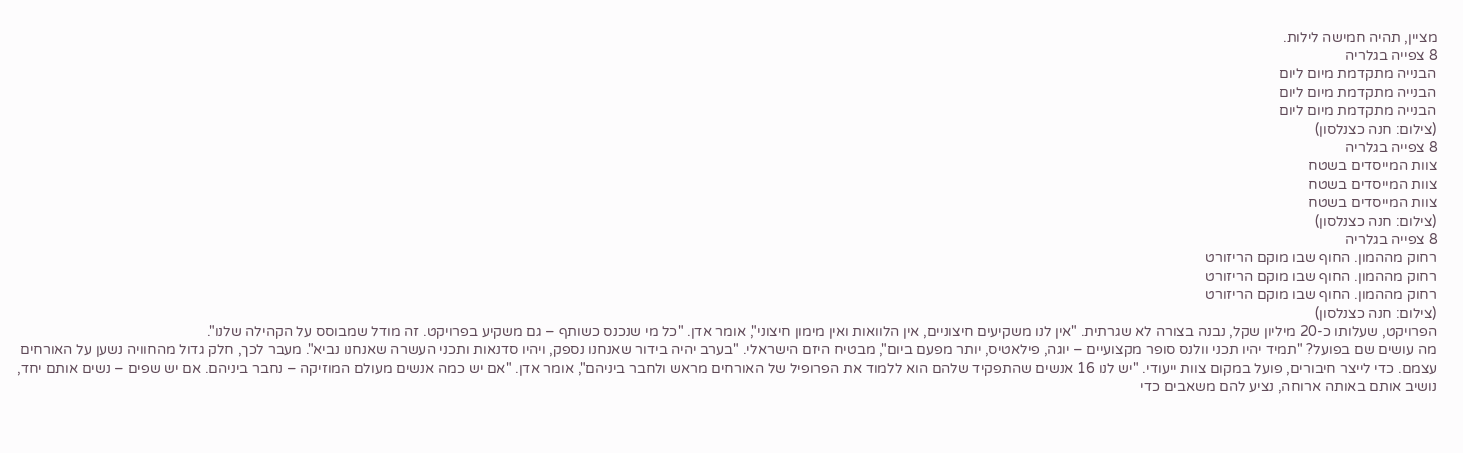מציין, תהיה חמישה לילות.
8 צפייה בגלריה
הבנייה מתקדמת מיום ליום
הבנייה מתקדמת מיום ליום
הבנייה מתקדמת מיום ליום
(צילום: חנה כצנלסון)
8 צפייה בגלריה
צוות המייסדים בשטח
צוות המייסדים בשטח
צוות המייסדים בשטח
(צילום: חנה כצנלסון)
8 צפייה בגלריה
רחוק מההמון. החוף שבו מוקם הריזורט
רחוק מההמון. החוף שבו מוקם הריזורט
רחוק מההמון. החוף שבו מוקם הריזורט
(צילום: חנה כצנלסון)
הפרויקט, שעלותו כ-20 מיליון שקל, נבנה בצורה לא שגרתית. "אין לנו משקיעים חיצוניים, אין הלוואות ואין מימון חיצוני", אומר אדן. "כל מי שנכנס כשותף – גם משקיע בפרויקט. זה מודל שמבוסס על הקהילה שלנו".
מה עושים שם בפועל? "תמיד יהיו תכני וולנס סופר מקצועיים – יוגה, פילאטיס, יותר מפעם ביום", מבטיח היזם הישראלי. "בערב יהיה בידור שאנחנו נספק, ויהיו סדנאות ותכני העשרה שאנחנו נביא". מעבר לכך, חלק גדול מהחוויה נשען על האורחים עצמם. כדי לייצר חיבורים, פועל במקום צוות ייעודי. "יש לנו 16 אנשים שהתפקיד שלהם הוא ללמוד את הפרופיל של האורחים מראש ולחבר ביניהם", אומר אדן. "אם יש כמה אנשים מעולם המוזיקה – נחבר ביניהם. אם יש שפים – נשים אותם יחד, נושיב אותם באותה ארוחה, נציע להם משאבים כדי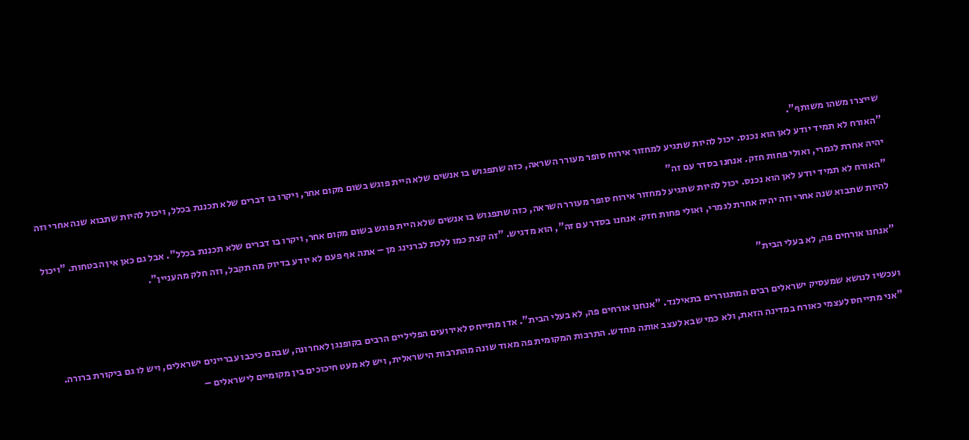שייצרו משהו משותף".
"האורח לא תמיד יודע לאן הוא נכנס. יכול להיות שתגיע למחזור אירוח סופר מעורר השראה, כזה שתפגוש בו אנשים שלא היית פוגש בשום מקום אחר, ויקרו בו דברים שלא תכננת בכלל, ויכול להיות שתבוא שנה אחרי וזה יהיה אחרת לגמרי, ואולי פחות חזק. אנחנו בסדר עם זה"
"האורח לא תמיד יודע לאן הוא נכנס. יכול להיות שתגיע למחזור אירוח סופר מעורר השראה, כזה שתפגוש בו אנשים שלא היית פוגש בשום מקום אחר, ויקרו בו דברים שלא תכננת בכלל". אבל גם כאן אין הבטחות. "ויכול להיות שתבוא שנה אחרי וזה יהיה אחרת לגמרי, ואולי פחות חזק. אנחנו בסדר עם זה", הוא מדגיש. "זה קצת כמו ללכת לברנינג מן – אתה אף פעם לא יודע בדיוק מה תקבל, וזה חלק מהעניין".

"אנחנו אורחים פה, לא בעלי הבית"

ועכשיו לנושא שמעסיק ישראלים רבים המתגוררים בתאילנד. "אנחנו אורחים פה, לא בעלי הבית". אדן מתייחס לאירועים הפליליים הרבים בקופנגן לאחרונה, שבהם כיכבו עבריינים ישראלים, ויש לו גם ביקורת ברורה. "אני מתייחס לעצמי כאורח במדינה הזאת, ולא כמי שבא לעצב אותה מחדש. התרבות המקומית פה מאוד שונה מהתרבות הישראלית, ויש לא מעט חיכוכים בין מקומיים לישראלים –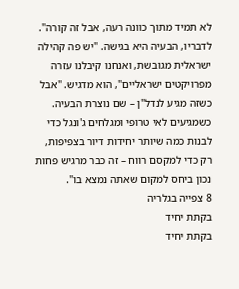לא תמיד מתוך כוונה רעה, אבל זה קורה".
לדבריו, הבעיה היא בגישה. "יש פה קהילה ישראלית מגובשת, ואנחנו קיבלנו עזרה מפרויקטים ישראליים", הוא מדגיש. "אבל כשזה מגיע לנדל"ן – שם נוצרת הבעיה. כשמגיעים לאי טרופי ומגלחים ג'ונגל כדי לבנות כמה שיותר יחידות דיור בצפיפות, רק כדי למקסם רווח – זה כבר מרגיש פחות נכון ביחס למקום שאתה נמצא בו".
8 צפייה בגלריה
בקתת יחיד
בקתת יחיד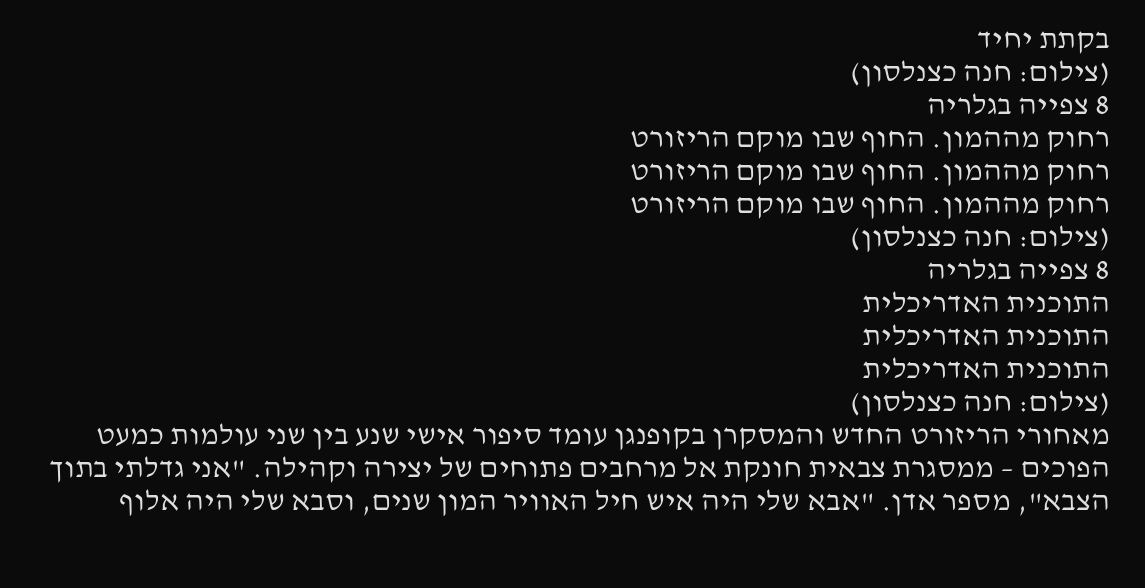בקתת יחיד
(צילום: חנה כצנלסון)
8 צפייה בגלריה
רחוק מההמון. החוף שבו מוקם הריזורט
רחוק מההמון. החוף שבו מוקם הריזורט
רחוק מההמון. החוף שבו מוקם הריזורט
(צילום: חנה כצנלסון)
8 צפייה בגלריה
התוכנית האדריכלית
התוכנית האדריכלית
התוכנית האדריכלית
(צילום: חנה כצנלסון)
מאחורי הריזורט החדש והמסקרן בקופנגן עומד סיפור אישי שנע בין שני עולמות כמעט הפוכים – ממסגרת צבאית חונקת אל מרחבים פתוחים של יצירה וקהילה. "אני גדלתי בתוך הצבא", מספר אדן. "אבא שלי היה איש חיל האוויר המון שנים, וסבא שלי היה אלוף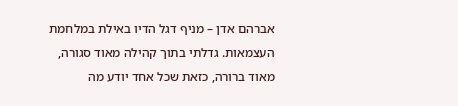אברהם אדן – מניף דגל הדיו באילת במלחמת העצמאות. גדלתי בתוך קהילה מאוד סגורה, מאוד ברורה, כזאת שכל אחד יודע מה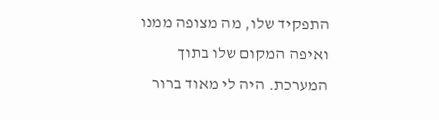התפקיד שלו, מה מצופה ממנו ואיפה המקום שלו בתוך המערכת. היה לי מאוד ברור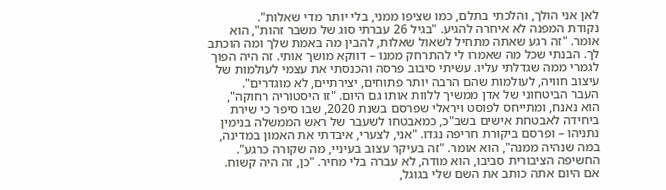לאן אני הולך, והלכתי בתלם, כמו שציפו ממני, בלי יותר מדי שאלות".
נקודת המפנה לא איחרה להגיע. "בגיל 26 עברתי סוג של משבר זהות", הוא אומר. "זה רגע שאתה מתחיל לשאול שאלות, להבין מה באמת שלך ומה הוכתב לך. הבנתי שכל מה שאמרו לי להתרחק ממנו – דווקא מושך אותי. זה היה הפוך לגמרי ממה שגדלתי עליו. עשיתי סיבוב פרסה והכנסתי את עצמי לעולמות של עיצוב חוויה, לעולמות שהם הרבה יותר פתוחים, יצירתיים, לא מוגדרים".
העבר הביטחוני של אדן ממשיך ללוות אותו גם היום. "זו היסטוריה רחוקה", הוא נאנח, ומתייחס לפוסט ויראלי שפרסם בשנת 2020, שבו סיפר כי שירת ביחידה לאבטחת אישים בשב"כ, כמאבטחו לשעבר של ראש הממשלה בנימין נתניהו – ופרסם ביקורת חריפה נגדו. "אני, לצערי, איבדתי את האמון במדינה, במה שנהיה ממנה", הוא אומר. "זה בעיקר עצוב בעיניי, מה שקורה כרגע".
החשיפה הציבורית סביבו, הוא מודה, לא עברה בלי מחיר. "כן, זה היה קשוח. אם היום אתה כותב את השם שלי בגוגל,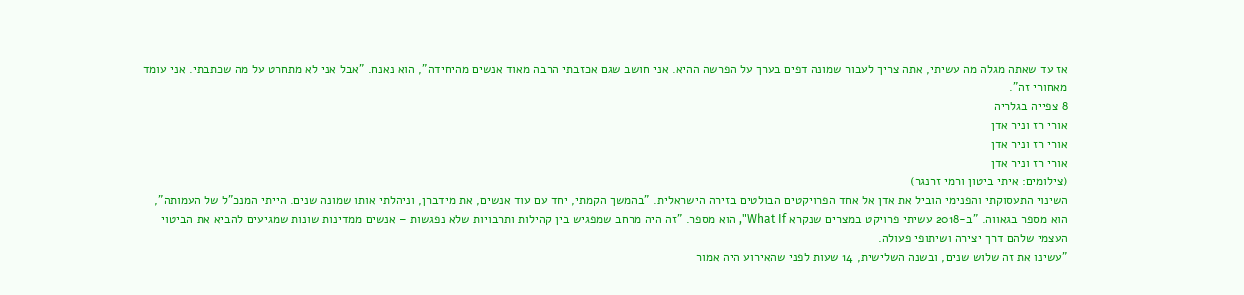אז עד שאתה מגלה מה עשיתי, אתה צריך לעבור שמונה דפים בערך על הפרשה ההיא. אני חושב שגם אכזבתי הרבה מאוד אנשים מהיחידה", הוא נאנח. "אבל אני לא מתחרט על מה שכתבתי. אני עומד מאחורי זה".
8 צפייה בגלריה
אורי רז וניר אדן
אורי רז וניר אדן
אורי רז וניר אדן
(צילומים: איתי ביטון ורמי זרנגר)
השינוי התעסוקתי והפנימי הוביל את אדן אל אחד הפרויקטים הבולטים בזירה הישראלית. "בהמשך הקמתי, יחד עם עוד אנשים, את מידברן, וניהלתי אותו שמונה שנים. הייתי המנכ"ל של העמותה", הוא מספר בגאווה. "ב-2018 עשיתי פרויקט במצרים שנקרא What If", הוא מספר. "זה היה מרחב שמפגיש בין קהילות ותרבויות שלא נפגשות – אנשים ממדינות שונות שמגיעים להביא את הביטוי העצמי שלהם דרך יצירה ושיתופי פעולה.
"עשינו את זה שלוש שנים, ובשנה השלישית, 14 שעות לפני שהאירוע היה אמור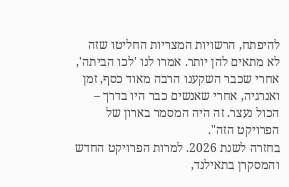להיפתח, הרשויות המצריות החליטו שזה לא מתאים להן יותר. אמרו לנו 'לכו הביתה', אחרי שכבר השקענו הרבה מאוד כסף, זמן ואנרגיה, אחרי שאנשים כבר היו בדרך – הכול נעצר. זה היה המסמר בארון של הפרויקט הזה".
בחזרה לשנת 2026. למרות הפרויקט החדש והמסקרן בתאילנד,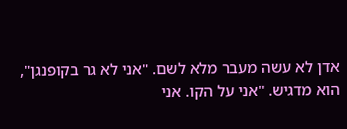אדן לא עשה מעבר מלא לשם. "אני לא גר בקופנגן", הוא מדגיש. "אני על הקו. אני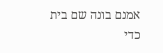אמנם בונה שם בית כדי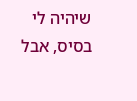שיהיה לי בסיס, אבל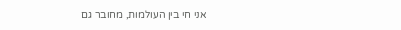אני חי בין העולמות, מחובר גם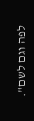לפה וגם לשם".